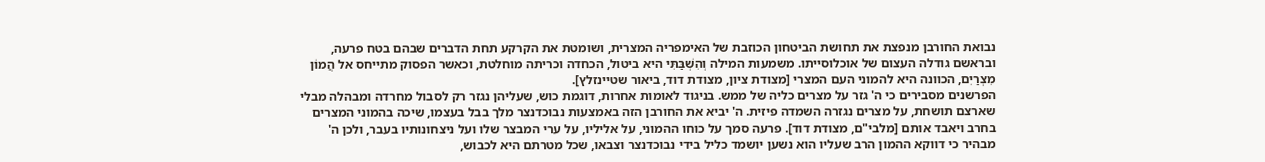נבואת החורבן מנפצת את תחושת הביטחון הכוזבת של האימפריה המצרית, ושומטת את הקרקע תחת הדברים שבהם בטח פרעה, ובראשם גודלה העצום של אוכלוסייתו. משמעות המילה וְהִשְׁבַּתִּי היא ביטול, הכחדה וכריתה מוחלטת, וכאשר הפסוק מתייחס אל הֲמוֹן מִצְרַיִם, הכוונה היא להמוני העם המצרי [מצודת ציון, מצודת דוד, ביאור שטיינזלץ].
הפרשנים מסבירים כי ה' גזר על מצרים כליה של ממש. בניגוד לאומות אחרות, דוגמת כוש, שעליהן נגזר רק לסבול מחרדה ומבהלה מבלי שארצם תושחת, על מצרים נגזרה השמדה פיזית. ה' יביא את החורבן הזה באמצעות נבוכדנצר מלך בבל בעצמו, שיכה בהמוני המצרים בחרב ויאבד אותם [מלבי"ם, מצודת דוד]. פרעה סמך על כוחו ההמוני, על אליליו, על ערי המבצר שלו ועל ניצחונותיו בעבר, ולכן ה' מבהיר כי דווקא ההמון הרב שעליו הוא נשען יושמד כליל בידי נבוכדנצר וצבאו, שכל מטרתם היא לכבוש,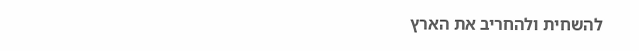להשחית ולהחריב את הארץ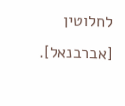לחלוטין [אברבנאל].